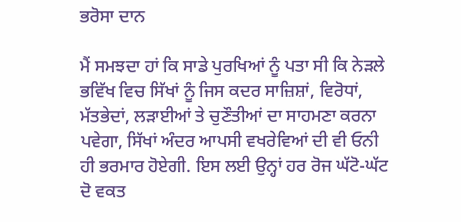ਭਰੋਸਾ ਦਾਨ

ਮੈਂ ਸਮਝਦਾ ਹਾਂ ਕਿ ਸਾਡੇ ਪੁਰਖਿਆਂ ਨੂੰ ਪਤਾ ਸੀ ਕਿ ਨੇੜਲੇ ਭਵਿੱਖ ਵਿਚ ਸਿੱਖਾਂ ਨੂੰ ਜਿਸ ਕਦਰ ਸਾਜ਼ਿਸ਼ਾਂ, ਵਿਰੋਧਾਂ, ਮੱਤਭੇਦਾਂ, ਲੜਾਈਆਂ ਤੇ ਚੁਣੌਤੀਆਂ ਦਾ ਸਾਹਮਣਾ ਕਰਨਾ ਪਵੇਗਾ, ਸਿੱਖਾਂ ਅੰਦਰ ਆਪਸੀ ਵਖਰੇਵਿਆਂ ਦੀ ਵੀ ਓਨੀ ਹੀ ਭਰਮਾਰ ਹੋਏਗੀ. ਇਸ ਲਈ ਉਨ੍ਹਾਂ ਹਰ ਰੋਜ ਘੱਟੋ-ਘੱਟ ਦੋ ਵਕਤ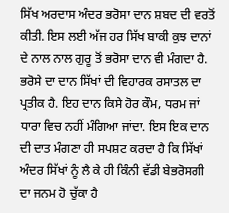ਸਿੱਖ ਅਰਦਾਸ ਅੰਦਰ ਭਰੋਸਾ ਦਾਨ ਸ਼ਬਦ ਦੀ ਵਰਤੋਂ ਕੀਤੀ. ਇਸ ਲਈ ਅੱਜ ਹਰ ਸਿੱਖ ਬਾਕੀ ਕੁਝ ਦਾਨਾਂ ਦੇ ਨਾਲ ਨਾਲ ਗੁਰੂ ਤੋਂ ਭਰੋਸਾ ਦਾਨ ਵੀ ਮੰਗਦਾ ਹੈ.
ਭਰੋਸੇ ਦਾ ਦਾਨ ਸਿੱਖਾਂ ਦੀ ਵਿਹਾਰਕ ਰਸਾਤਲ ਦਾ ਪ੍ਰਤੀਕ ਹੈ. ਇਹ ਦਾਨ ਕਿਸੇ ਹੋਰ ਕੌਮ, ਧਰਮ ਜਾਂ ਧਾਰਾ ਵਿਚ ਨਹੀਂ ਮੰਗਿਆ ਜਾਂਦਾ. ਇਸ ਇਕ ਦਾਨ ਦੀ ਦਾਤ ਮੰਗਣਾ ਹੀ ਸਪਸ਼ਟ ਕਰਦਾ ਹੈ ਕਿ ਸਿੱਖਾਂ ਅੰਦਰ ਸਿੱਖਾਂ ਨੂੰ ਲੈ ਕੇ ਹੀ ਕਿੰਨੀ ਵੱਡੀ ਬੇਭਰੋਸਗੀ ਦਾ ਜਨਮ ਹੋ ਚੁੱਕਾ ਹੈ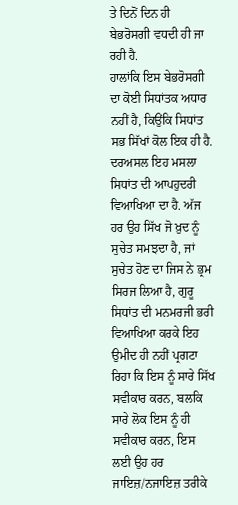ਤੇ ਦਿਨੋਂ ਦਿਨ ਹੀ ਬੇਭਰੋਸਗੀ ਵਧਦੀ ਹੀ ਜਾ ਰਹੀ ਹੈ.
ਹਾਲਾਂਕਿ ਇਸ ਬੇਭਰੋਸਗੀ ਦਾ ਕੋਈ ਸਿਧਾਂਤਕ ਅਧਾਰ ਨਹੀਂ ਹੈ, ਕਿਉਂਕਿ ਸਿਧਾਂਤ ਸਭ ਸਿੱਖਾਂ ਕੋਲ ਇਕ ਹੀ ਹੈ. ਦਰਅਸਲ ਇਹ ਮਸਲਾ ਸਿਧਾਂਤ ਦੀ ਆਪਹੁਦਰੀ ਵਿਆਖਿਆ ਦਾ ਹੈ. ਅੱਜ ਹਰ ਉਹ ਸਿੱਖ ਜੋ ਖ਼ੁਦ ਨੂੰ ਸੁਚੇਤ ਸਮਝਦਾ ਹੈ, ਜਾਂ ਸੁਚੇਤ ਹੋਣ ਦਾ ਜਿਸ ਨੇ ਭ੍ਰਮ ਸਿਰਜ ਲਿਆ ਹੈ, ਗੁਰੂ ਸਿਧਾਂਤ ਦੀ ਮਨਮਰਜੀ ਭਰੀ ਵਿਆਖਿਆ ਕਰਕੇ ਇਹ ਉਮੀਦ ਹੀ ਨਹੀਂ ਪ੍ਰਗਟਾ ਰਿਹਾ ਕਿ ਇਸ ਨੂੰ ਸਾਰੇ ਸਿੱਖ ਸਵੀਕਾਰ ਕਰਨ, ਬਲਕਿ ਸਾਰੇ ਲੋਕ ਇਸ ਨੂੰ ਹੀ ਸਵੀਕਾਰ ਕਰਨ, ਇਸ ਲਈ ਉਹ ਹਰ ਜਾਇਜ਼/ਨਜਾਇਜ਼ ਤਰੀਕੇ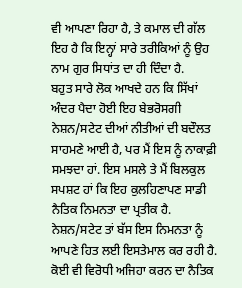ਵੀ ਆਪਣਾ ਰਿਹਾ ਹੈ, ਤੇ ਕਮਾਲ ਦੀ ਗੱਲ ਇਹ ਹੈ ਕਿ ਇਨ੍ਹਾਂ ਸਾਰੇ ਤਰੀਕਿਆਂ ਨੂੰ ਉਹ ਨਾਮ ਗੁਰ ਸਿਧਾਂਤ ਦਾ ਹੀ ਦਿੰਦਾ ਹੈ.
ਬਹੁਤ ਸਾਰੇ ਲੋਕ ਆਖਦੇ ਹਨ ਕਿ ਸਿੱਖਾਂ ਅੰਦਰ ਪੈਦਾ ਹੋਈ ਇਹ ਬੇਭਰੋਸਗੀ ਨੇਸ਼ਨ/ਸਟੇਟ ਦੀਆਂ ਨੀਤੀਆਂ ਦੀ ਬਦੌਲਤ ਸਾਹਮਣੇ ਆਈ ਹੈ, ਪਰ ਮੈਂ ਇਸ ਨੂੰ ਨਾਕਾਫ਼ੀ ਸਮਝਦਾ ਹਾਂ. ਇਸ ਮਸਲੇ ਤੇ ਮੈਂ ਬਿਲਕੁਲ ਸਪਸ਼ਟ ਹਾਂ ਕਿ ਇਹ ਕੁਲਹਿਣਾਪਣ ਸਾਡੀ ਨੈਤਿਕ ਨਿਮਨਤਾ ਦਾ ਪ੍ਰਤੀਕ ਹੈ. ਨੇਸ਼ਨ/ਸਟੇਟ ਤਾਂ ਬੱਸ ਇਸ ਨਿਮਨਤਾ ਨੂੰ ਆਪਣੇ ਹਿਤ ਲਈ ਇਸਤੇਮਾਲ ਕਰ ਰਹੀ ਹੈ. ਕੋਈ ਵੀ ਵਿਰੋਧੀ ਅਜਿਹਾ ਕਰਨ ਦਾ ਨੈਤਿਕ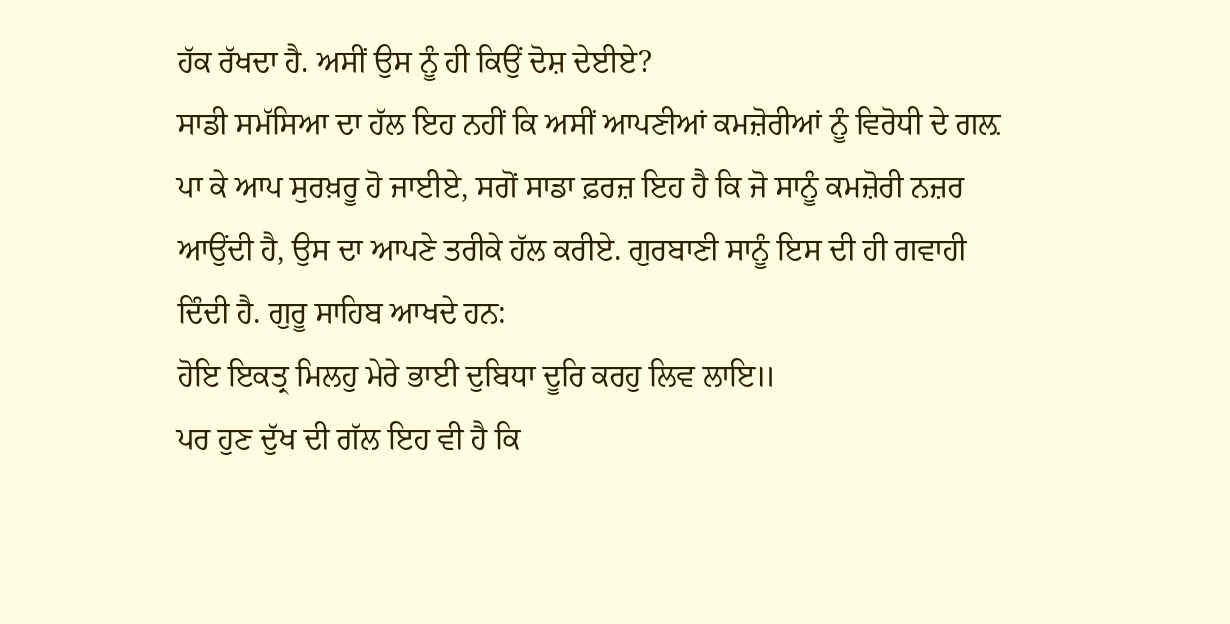ਹੱਕ ਰੱਖਦਾ ਹੈ. ਅਸੀਂ ਉਸ ਨੂੰ ਹੀ ਕਿਉਂ ਦੋਸ਼ ਦੇਈਏ?
ਸਾਡੀ ਸਮੱਸਿਆ ਦਾ ਹੱਲ ਇਹ ਨਹੀਂ ਕਿ ਅਸੀਂ ਆਪਣੀਆਂ ਕਮਜ਼ੋਰੀਆਂ ਨੂੰ ਵਿਰੋਧੀ ਦੇ ਗਲ਼ ਪਾ ਕੇ ਆਪ ਸੁਰਖ਼ਰੂ ਹੋ ਜਾਈਏ, ਸਗੋਂ ਸਾਡਾ ਫ਼ਰਜ਼ ਇਹ ਹੈ ਕਿ ਜੋ ਸਾਨੂੰ ਕਮਜ਼ੋਰੀ ਨਜ਼ਰ ਆਉਂਦੀ ਹੈ, ਉਸ ਦਾ ਆਪਣੇ ਤਰੀਕੇ ਹੱਲ ਕਰੀਏ. ਗੁਰਬਾਣੀ ਸਾਨੂੰ ਇਸ ਦੀ ਹੀ ਗਵਾਹੀ ਦਿੰਦੀ ਹੈ. ਗੁਰੂ ਸਾਹਿਬ ਆਖਦੇ ਹਨ:
ਹੋਇ ਇਕਤ੍ਰ ਮਿਲਹੁ ਮੇਰੇ ਭਾਈ ਦੁਬਿਧਾ ਦੂਰਿ ਕਰਹੁ ਲਿਵ ਲਾਇ॥
ਪਰ ਹੁਣ ਦੁੱਖ ਦੀ ਗੱਲ ਇਹ ਵੀ ਹੈ ਕਿ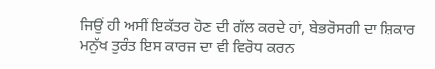ਜਿਉਂ ਹੀ ਅਸੀਂ ਇਕੱਤਰ ਹੋਣ ਦੀ ਗੱਲ ਕਰਦੇ ਹਾਂ, ਬੇਭਰੋਸਗੀ ਦਾ ਸ਼ਿਕਾਰ ਮਨੁੱਖ ਤੁਰੰਤ ਇਸ ਕਾਰਜ ਦਾ ਵੀ ਵਿਰੋਧ ਕਰਨ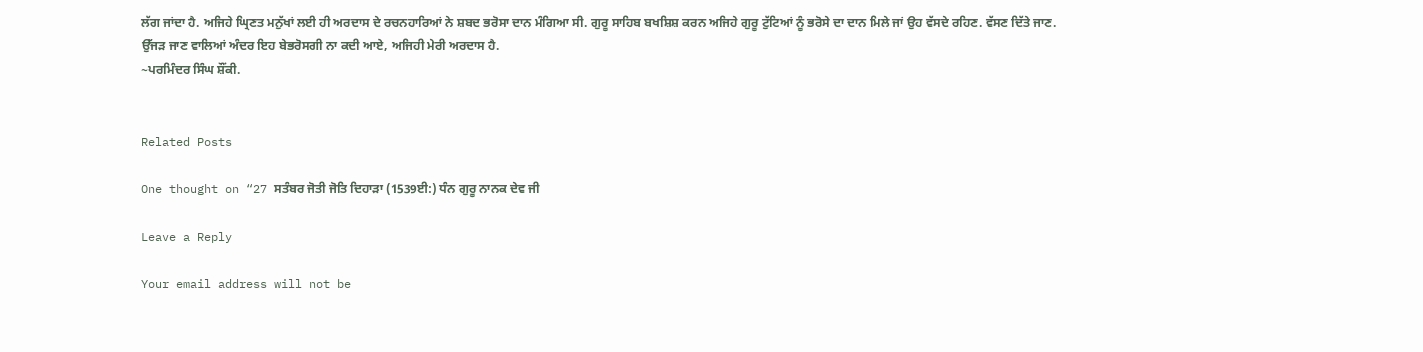ਲੱਗ ਜਾਂਦਾ ਹੈ. ਅਜਿਹੇ ਘ੍ਰਿਣਤ ਮਨੁੱਖਾਂ ਲਈ ਹੀ ਅਰਦਾਸ ਦੇ ਰਚਨਹਾਰਿਆਂ ਨੇ ਸ਼ਬਦ ਭਰੋਸਾ ਦਾਨ ਮੰਗਿਆ ਸੀ. ਗੁਰੂ ਸਾਹਿਬ ਬਖਸ਼ਿਸ਼ ਕਰਨ ਅਜਿਹੇ ਗੁਰੂ ਟੁੱਟਿਆਂ ਨੂੰ ਭਰੋਸੇ ਦਾ ਦਾਨ ਮਿਲੇ ਜਾਂ ਉਹ ਵੱਸਦੇ ਰਹਿਣ. ਵੱਸਣ ਦਿੱਤੇ ਜਾਣ.
ਉੱਜੜ ਜਾਣ ਵਾਲਿਆਂ ਅੰਦਰ ਇਹ ਬੇਭਰੋਸਗੀ ਨਾ ਕਦੀ ਆਏ, ਅਜਿਹੀ ਮੇਰੀ ਅਰਦਾਸ ਹੈ.
~ਪਰਮਿੰਦਰ ਸਿੰਘ ਸ਼ੌਂਕੀ.


Related Posts

One thought on “27 ਸਤੰਬਰ ਜੋਤੀ ਜੋਤਿ ਦਿਹਾੜਾ (1539ਈ:) ਧੰਨ ਗੁਰੂ ਨਾਨਕ ਦੇਵ ਜੀ

Leave a Reply

Your email address will not be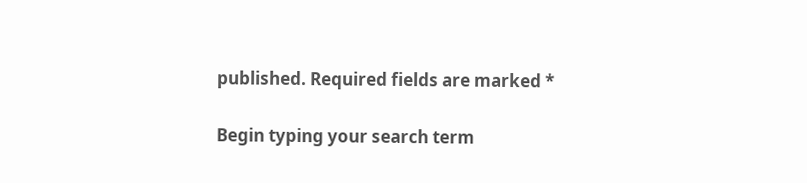published. Required fields are marked *

Begin typing your search term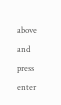above and press enter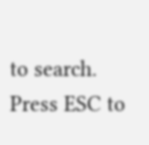to search. Press ESC to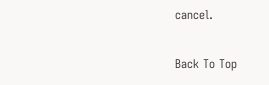cancel.

Back To Top